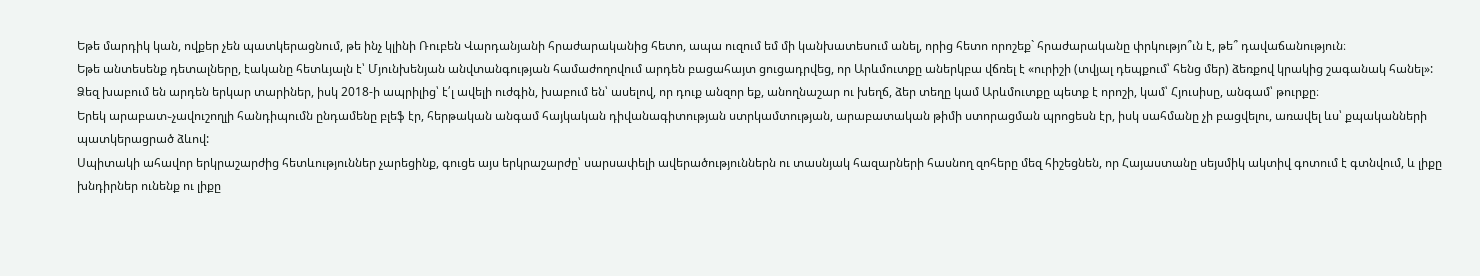Եթե մարդիկ կան, ովքեր չեն պատկերացնում, թե ինչ կլինի Ռուբեն Վարդանյանի հրաժարականից հետո, ապա ուզում եմ մի կանխատեսում անել, որից հետո որոշեք` հրաժարականը փրկությո՞ւն է, թե՞ դավաճանություն։
Եթե անտեսենք դետալները, էականը հետևյալն է՝ Մյունխենյան անվտանգության համաժողովում արդեն բացահայտ ցուցադրվեց, որ Արևմուտքը աներկբա վճռել է «ուրիշի (տվյալ դեպքում՝ հենց մեր) ձեռքով կրակից շագանակ հանել»:
Ձեզ խաբում են արդեն երկար տարիներ, իսկ 2018-ի ապրիլից՝ է՛լ ավելի ուժգին, խաբում են՝ ասելով, որ դուք անզոր եք, անողնաշար ու խեղճ, ձեր տեղը կամ Արևմուտքը պետք է որոշի, կամ՝ Հյուսիսը, անգամ՝ թուրքը։
Երեկ արաբատ֊չավուշողլի հանդիպումն ընդամենը բլեֆ էր, հերթական անգամ հայկական դիվանագիտության ստրկամտության, արաբատական թիմի ստորացման պրոցեսն էր, իսկ սահմանը չի բացվելու, առավել ևս՝ քպականների պատկերացրած ձևով:
Սպիտակի ահավոր երկրաշարժից հետևություններ չարեցինք, գուցե այս երկրաշարժը՝ սարսափելի ավերածություններն ու տասնյակ հազարների հասնող զոհերը մեզ հիշեցնեն, որ Հայաստանը սեյսմիկ ակտիվ գոտում է գտնվում, և լիքը խնդիրներ ունենք ու լիքը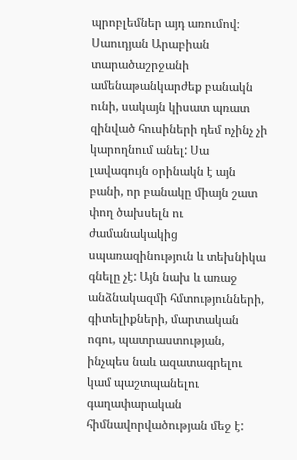պրոբլեմներ այդ առումով։
Սաուդյան Արաբիան տարածաշրջանի ամենաթանկարժեք բանակն ունի, սակայն կիսատ պռատ զինված հուսիների դեմ ոչինչ չի կարողնում անել: Սա լավագույն օրինակն է այն բանի, որ բանակը միայն շատ փող ծախսելն ու ժամանակակից սպառազինություն և տեխնիկա գնելը չէ: Այն նախ և առաջ անձնակազմի հմտությունների, գիտելիքների, մարտական ոգու, պատրաստության, ինչպես նաև ազատագրելու կամ պաշտպանելու գաղափարական հիմնավորվածության մեջ է: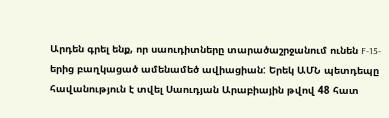Արդեն գրել ենք, որ սաուդիտները տարածաշրջանում ունեն F-15-երից բաղկացած ամենամեծ ավիացիան: Երեկ ԱՄՆ պետդեպը հավանություն է տվել Սաուդյան Արաբիային թվով 48 հատ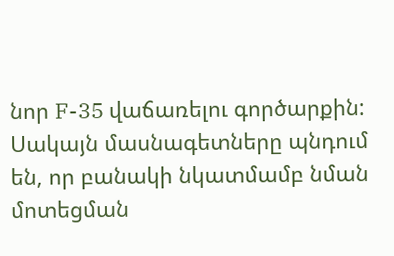նոր F-35 վաճառելու գործարքին: Սակայն մասնագետները պնդում են, որ բանակի նկատմամբ նման մոտեցման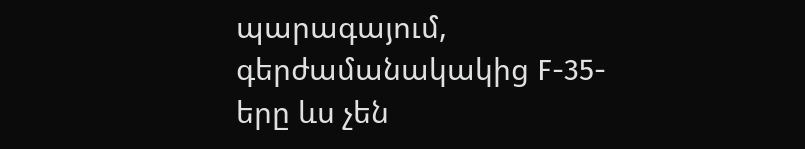պարագայում, գերժամանակակից F-35-երը ևս չեն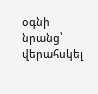օգնի նրանց՝ վերահսկել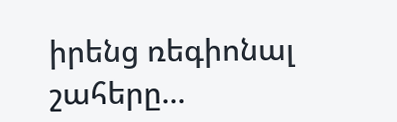իրենց ռեգիոնալ շահերը...